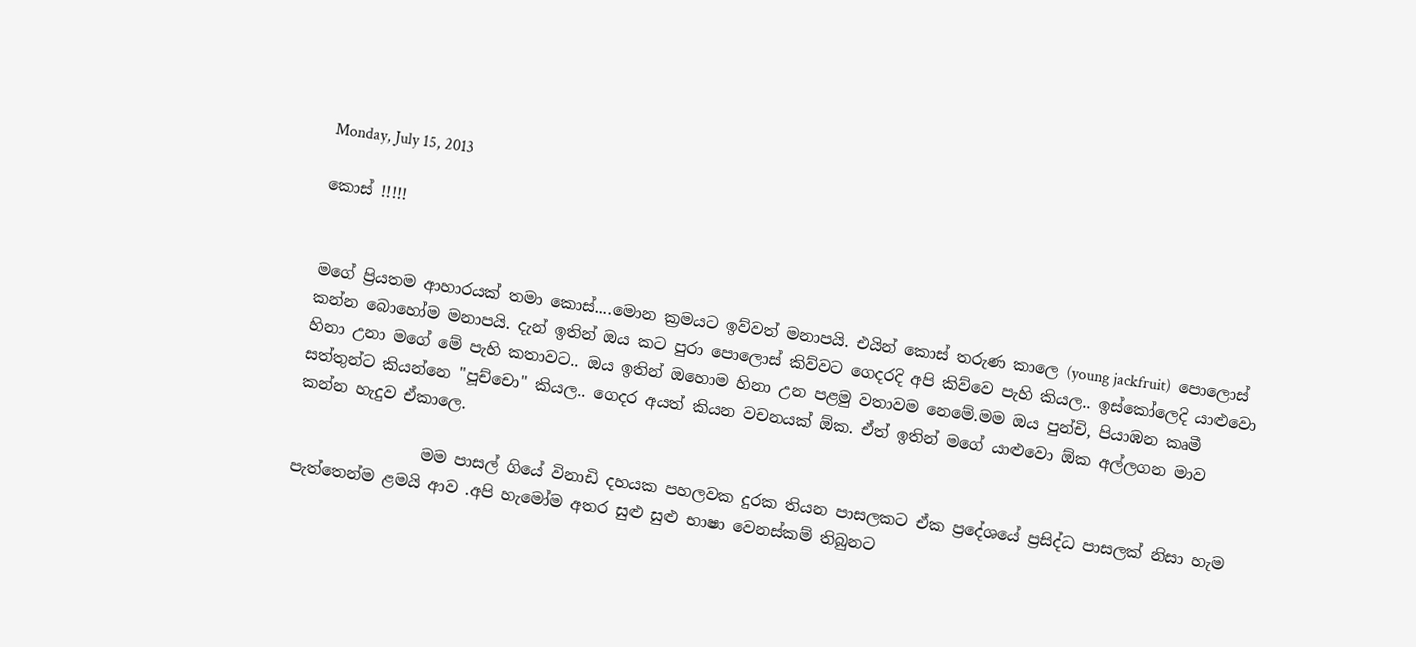Monday, July 15, 2013

කොස් !!!!!


මගේ ප්‍රියතම ආහාරයක් තමා කොස්....මොන ක්‍රමයට ඉව්වත් මනාපයි. එයින් කොස් තරුණ කාලෙ (young jackfruit)  පොලොස් කන්න බොහෝම මනාපයි. දැන් ඉතින් ඔය කට පුරා පොලොස් කිව්වට ගෙදරදි අපි කිව්වෙ පැහි කියල.. ඉස්කෝලෙදි යාළුවො හිනා උනා මගේ මේ පැහි කතාවට.. ඔය ඉතින් ඔහොම හිනා උන පළමු වතාවම නෙමේ.මම ඔය පුන්චි, පියාඹන කෘමී සත්තුන්ට කියන්නෙ "පූච්චො" කියල.. ගෙදර අයත් කියන වචනයක් ඕක. ඒත් ඉතින් මගේ යාළුවො ඕක අල්ලගන මාව කන්න හැදුව ඒකාලෙ.

                මම පාසල් ගියේ විනාඩි දහයක පහලවක දුරක තියන පාසලකට ඒක ප්‍රදේශයේ ප්‍රසිද්ධ පාසලක් නිසා හැම පැත්තෙන්ම ළමයි ආව .අපි හැමෝම අතර සුළු සුළු භාෂා වෙනස්කම් තිබුනට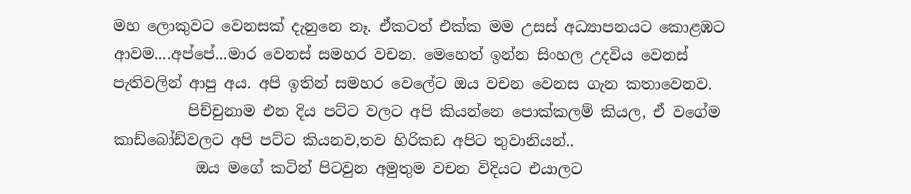මහ ලොකුවට වෙනසක් දැනුනෙ නෑ. ඒකටත් එක්ක මම උසස් අධ්‍යාපනයට කොළඹට ආවම....අප්පේ...මාර වෙනස් සමහර වචන. මෙහෙත් ඉන්න සිංහල උදවිය වෙනස් පැතිවලින් ආපු අය. අපි ඉතින් සමහර වෙලේට ඔය වචන වෙනස ගැන කතාවෙනව.
          පිච්චුනාම එන දිය පට්ට වලට අපි කියන්නෙ පොක්කලම් කියල, ඒ වගේම කාඩ්බෝඩ්වලට අපි පට්ට කියනව,තව හිරිකඩ අපිට තුවානියන්..
           ඔය මගේ කටින් පිටවුන අමුතුම වචන විදියට එයාලට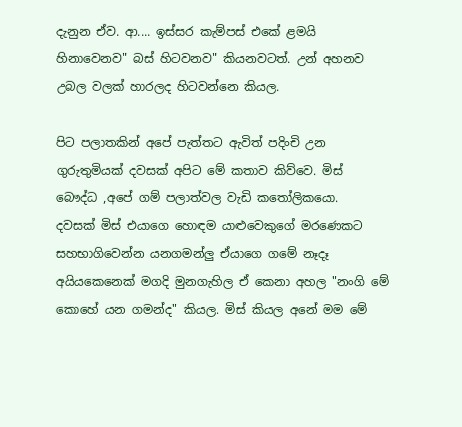දැනුන ඒව. ආ.... ඉස්සර කැම්පස් එකේ ළමයි හිනාවෙනව" බස් හිටවනව" කියනවටත්. උන් අහනව උබල වලක් හාරලද හිටවන්නෙ කියල.

පිට පලාතකින් අපේ පැත්තට ඇවිත් පදිංචි උන ගුරුතුමියක් දවසක් අපිට මේ කතාව කිව්වෙ. මිස් බෞද්ධ ,අපේ ගම් පලාත්වල වැඩි ක‍තෝලිකයො.  දවසක් මිස් එයාගෙ හොඳම යාළුවෙකුගේ මරණෙකට සහභාගිවෙන්න යනගමන්ලු ඒයාගෙ ගමේ නෑදෑ අයියකෙනෙක් මගදි මුනගැහිල ඒ කෙනා අහල "නංගි මේ කොහේ යන ගමන්ද" කියල. මිස් කියල අනේ මම මේ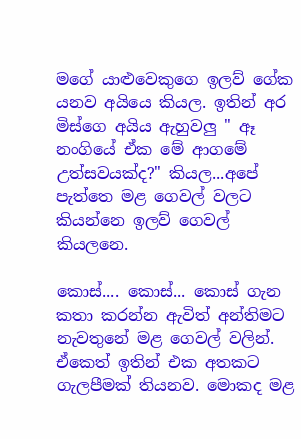මගේ යාළුවෙකුගෙ ඉලව් ගේක යනව අයියෙ කියල. ඉතින් අර මිස්ගෙ අයිය ඇහුවලු " ඈ නංගියේ ඒක මේ ආගමේ උත්සවයක්ද?" කියල...අපේ පැත්තෙ මළ ගෙවල් වලට කියන්නෙ ඉලව් ගෙවල් කියලනෙ.

කොස්.... කොස්... කොස් ගැන කතා කරන්න ඇවිත් අන්තිමට නැවතුනේ මළ ගෙවල් වලින්. ඒකෙත් ඉතින් එක අතකට ගැලපීමක් තියනව. මොකද මළ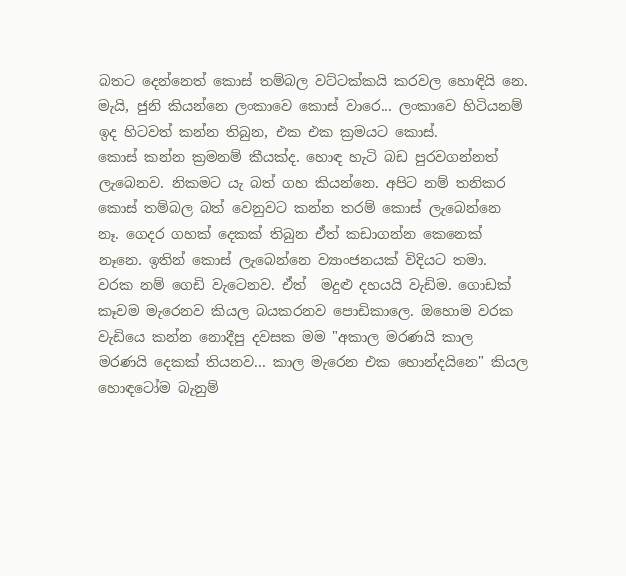බතට දෙන්නෙත් කොස් තම්බල වට්ටක්කයි කරවල හොඳියි නෙ. මැයි, ජුනි කියන්නෙ ලංකාවෙ කොස් වාරෙ... ලංකාවෙ හිටියනම් ඉද හිටවත් කන්න තිබුන, එක එක ක්‍රමයට කොස්.
කොස් කන්න ක්‍රමනම් කීයක්ද. හොඳ හැටි බඩ පුරවගන්නත් ලැබෙනව. නිකමට යැ බත් ගහ කියන්නෙ. අපිට නම් තනිකර කොස් තම්බල බත් වෙනුවට කන්න තරම් කොස් ලැබෙන්නෙ නෑ. ගෙදර ගහක් දෙකක් තිබුන ඒත් කඩාගන්න කෙනෙක් නෑනෙ. ඉතින් කොස් ලැබෙන්නෙ ව්‍යාංජනයක් විදියට තමා. වරක නම් ගෙඩි වැටෙනව. ඒත්  මදුළු දහයයි වැඩිම. ගොඩක් කෑවම මැරෙනව කියල බයකරනව පොඩිකාලෙ. ඔහොම වරක වැඩියෙ කන්න නොදීපු දවසක මම "අකාල මරණයි කාල මරණයි දෙකක් තියනව... කාල මැරෙන එක හොන්දයිනෙ" කියල හොඳටෝම බැනුම්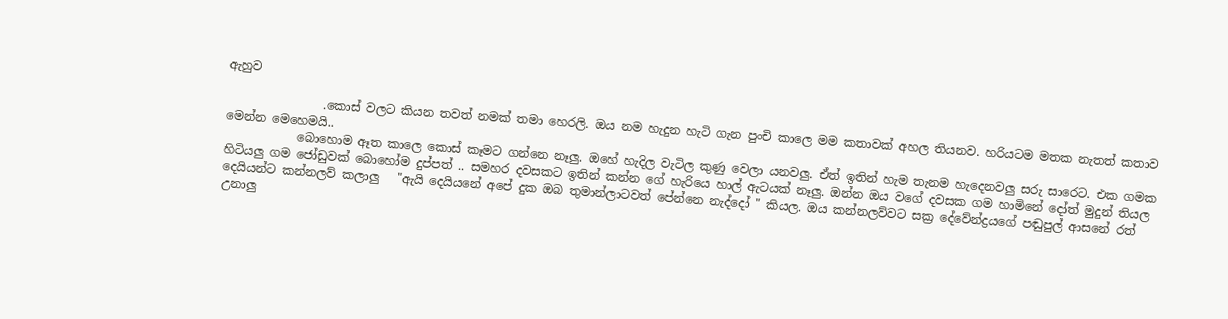ඇහුව

                .කොස් වලට කියන තවත් නමක් තමා හෙරලි. ඔය නම හැදුන හැටි ගැන පුංචි කාලෙ මම කතාවක් අහල තියනව. හරියටම මතක නැතත් කතාව මෙන්න මෙහෙමයි..
            බොහොම ඈත කාලෙ කොස් කෑමට ගන්නෙ නෑලු. ඔහේ හැදිල වැටිල කුණු වෙලා යනවලු. ඒත් ඉතින් හැම තැනම හැදෙනවලු සරු සාරෙට. එක ගමක හිටියලු ගම ජෝඩුවක් බොහෝම දුප්පත් .. සමහර දවසකට ඉතින් කන්න ගේ හැරියෙ හාල් ඇටයක් නෑලු. ඔන්න ඔය වගේ දවසක ගම හාමිනේ දෝත් මුදුන් තියල දෙයියන්ට කන්නලව් කලාලු   "ඇයි දෙයියනේ අපේ දුක ඔබ තුමාන්ලාටවත් පේන්නෙ නැද්දෝ " කියල. ඔය කන්නලව්වට සක්‍ර දේවේන්ද්‍රයගේ පඬුපුල් ආසනේ රත් උනාලු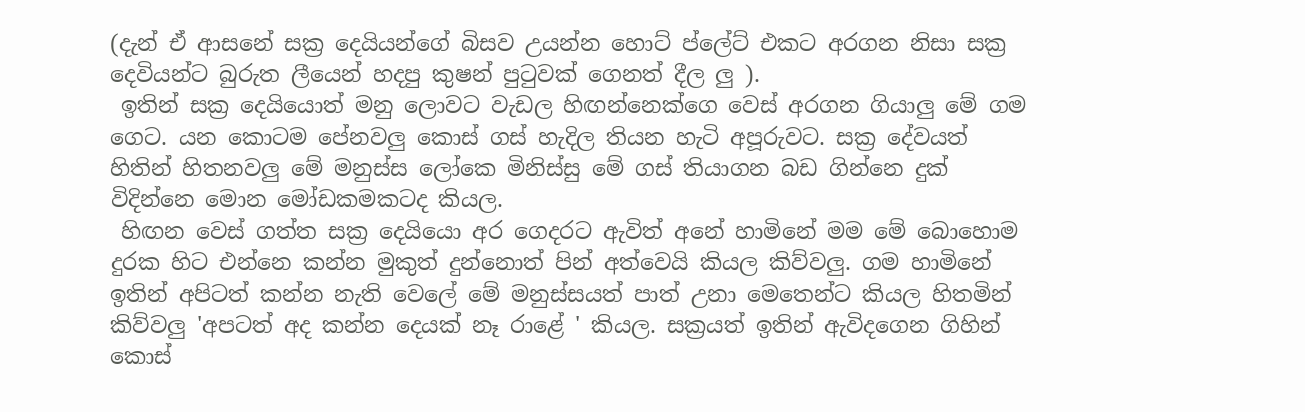(දැන් ඒ ආසනේ සක්‍ර දෙයියන්ගේ බිසව උයන්න හොට් ප්ලේට් එකට අරගන නිසා සක්‍ර දෙවියන්ට බුරුත ලීයෙන් හදපු කුෂන් පු‍ටුවක් ගෙනත් දීල ලු ).
 ඉතින් සක්‍ර දෙයියොත් මනු ලොවට වැඩල හිඟන්නෙක්ගෙ වෙස් අරගන ගියාලු මේ ගම ගෙට. යන කොටම පේනවලු කොස් ගස් හැදිල තියන හැටි අපූරුවට. සක්‍ර දේවයත් හිතින් හිතනවලු මේ මනුස්ස ලෝකෙ මිනිස්සු මේ ගස් තියාගන බඩ ගින්නෙ දුක් විදින්නෙ මොන මෝඩකමකටද කියල.
 හිඟන වෙස් ගත්ත සක්‍ර දෙයියො අර ගෙදරට ඇවිත් අනේ හාමිනේ මම මේ බොහොම දුරක හිට එන්නෙ කන්න මුකුත් දුන්නොත් පින් අත්වෙයි කියල කිව්වලු. ගම හාමිනේ ඉතින් අපිටත් කන්න නැති වෙලේ මේ මනුස්සයත් පාත් උනා මෙතෙන්ට කියල හිතමින් කිව්වලු 'අපටත් අද කන්න දෙයක් නෑ රාළේ ' කියල. සක්‍රයත් ඉතින් ඇවිදගෙන ගිහින් කොස්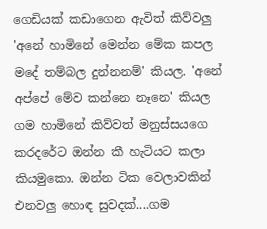ගෙඩියක් කඩාගෙන ඇවිත් කිව්වලු 'අනේ හාමිනේ මෙන්න මේක කපල මදේ තම්බල දුන්නනම්' කියල. 'අනේ අප්පේ මේව කන්නෙ නෑනෙ' කියල ගම හාමිනේ කිව්වත් මනුස්සයගෙ කරදරේට ඔන්න කී හැටියට කලා කියමුකො. ඔන්න ටික වෙලාවකින් එනවලු හොඳ සුවදක්....ගම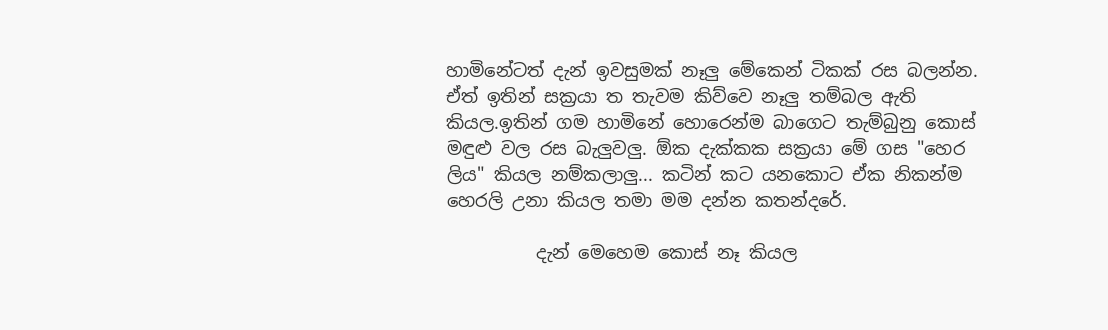හාමිනේටත් දැන් ඉවසුමක් නෑලු මේකෙන් ටිකක් රස බලන්න. ඒත් ඉතින් සක්‍රයා ත තැවම කිව්වෙ නෑලු තම්බල ඇති කියල.ඉතින් ගම හාමිනේ හොරෙන්ම බාගෙට තැම්බුනු කොස් මඳුළු වල රස බැලුවලු. ඕක දැක්කක සක්‍රයා මේ ගස "හෙර ලිය" කියල නම්කලාලු... කටින් කට යනකොට ඒක නිකන්ම හෙරලි උනා කියල තමා මම දන්න කතන්දරේ.

          දැන් මෙහෙම කොස් නෑ කියල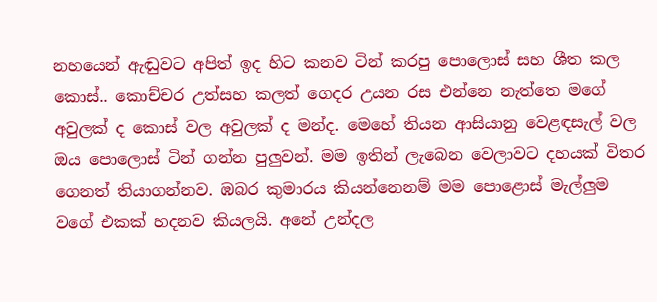නහයෙන් ඇඬුවට අපිත් ඉද හිට කනව ටින් කරපු පොලොස් සහ ශීත කල කොස්.. කොච්චර උත්සහ කලත් ගෙදර උයන රස එන්නෙ නැත්තෙ මගේ අවුලක් ද කොස් වල අවුලක් ද මන්ද. මෙහේ තියන ආසියානු වෙළඳසැල් වල ඔය පොලොස් ටින් ගන්න පුලුවන්. මම ඉතින් ලැබෙන වෙලාවට දහයක් විතර ගෙනත් තියාගන්නව. ඹබර කුමාරය කියන්නෙනම් මම පොළොස් මැල්ලුම වගේ එකක් හදනව කියලයි. අනේ උන්දල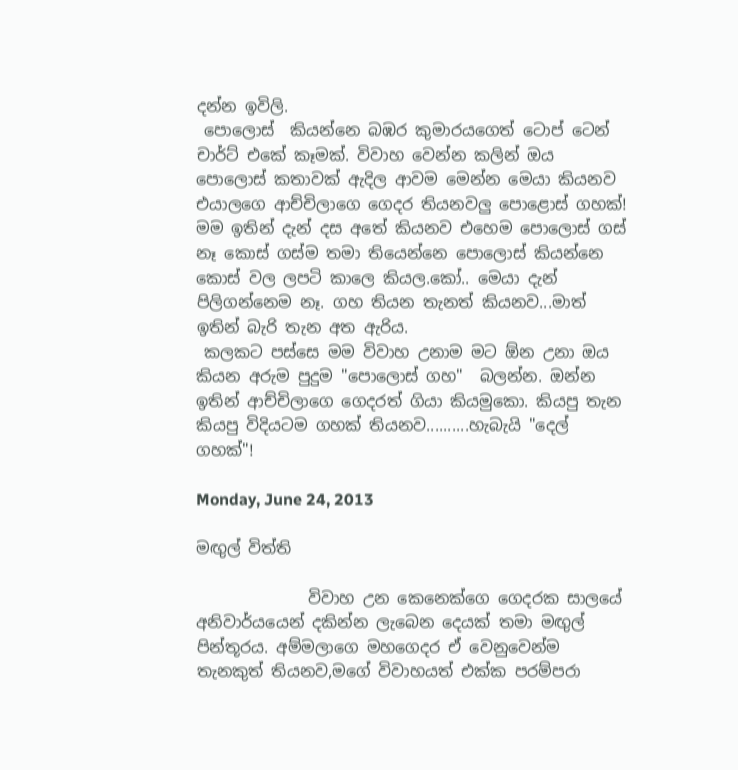දන්න ඉවිලි.
 පොලොස්  කියන්නෙ බඹර කුමාරයගෙත් ටොප් ටෙන් චාර්ට් එකේ කෑමක්. විවාහ වෙන්න කලින් ඔය පොලොස් කතාවක් ඇදිල ආවම මෙන්න මෙයා කියනව එයාලගෙ ආච්චිලාගෙ ගෙදර තියනවලු පොළොස් ගහක්! මම ඉතින් දැන් දස අතේ කියනව එහෙම පොලොස් ගස් නෑ කොස් ගස්ම තමා තියෙන්නෙ පොලොස් කියන්නෙ කොස් වල ලපටි කාලෙ කියල.කෝ.. මෙයා දැන් පිලිගන්නෙම නෑ. ගහ තියන තැනත් කියනව...මාත් ඉතින් බැරි තැන අත ඇරිය.
 කලකට පස්සෙ මම විවාහ උනාම මට ඕන උනා ඔය කියන අරුම පුදුම "පොලොස් ගහ"  බලන්න. ඔන්න ඉතින් ආච්චිලාගෙ ගෙදරත් ගියා කියමුකො. කියපු තැන කියපු විදියටම ගහක් තියනව..........හැබැයි "දෙල් ගහක්"!

Monday, June 24, 2013

මඟුල් විත්ති

              විවාහ උන කෙනෙක්ගෙ ගෙදරක සාලයේ අනිවාර්යයෙන් දකින්න ලැබෙන දෙයක් තමා මඟුල් පින්තූරය. අම්මලාගෙ මහගෙදර ඒ වෙනුවෙන්ම තැනකුත් තියනව,මගේ විවාහයත් එක්ක පරම්පරා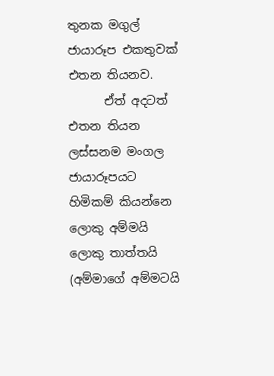තුනක මගුල් ජායාරූප එකතුවක් එතන තියනව.
      ඒත් අදටත් එතන තියන ලස්සනම මංගල ජායාරූපයට හිමිකම් කියන්නෙ ලොකු අම්මයි ලොකු තාත්තයි (අම්මාගේ අම්මටයි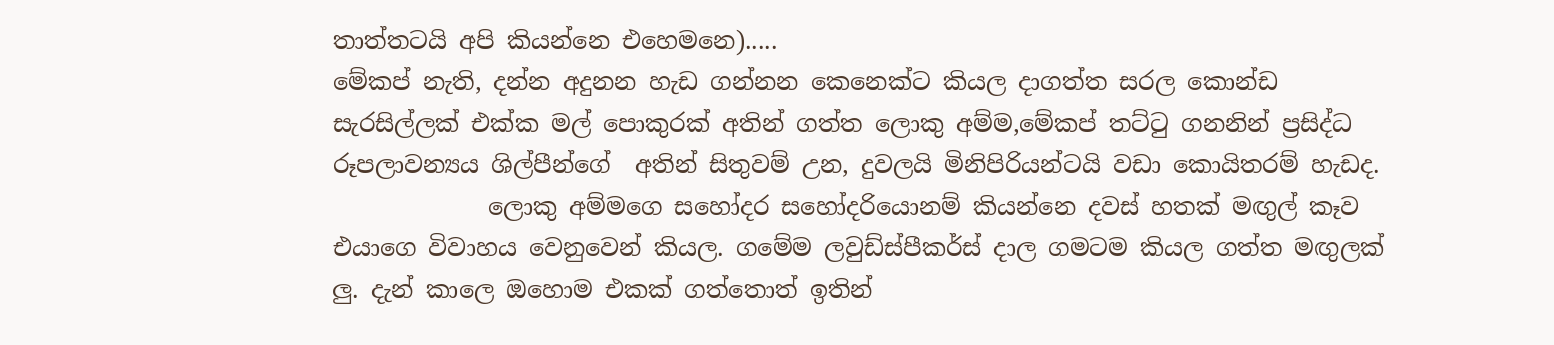තාත්තටයි අපි කියන්නෙ එහෙමනෙ).....
මේකප් නැති, දන්න අදුනන හැඩ ගන්නන කෙනෙක්ට කියල දාගත්ත සරල කොන්ඩ සැරසිල්ලක් එක්ක මල් පොකුරක් අතින් ගත්ත ලොකු අම්ම,මේකප් තට්‍ටු ගනනින් ප්‍රසිද්ධ රූපලාවන්‍යය ශිල්පීන්ගේ  අතින් සිතුවම් උන, දුවලයි මිනිපිරියන්ටයි වඩා කොයිතරම් හැඩද.
             ලොකු අම්මගෙ සහෝදර සහෝදරියොනම් කියන්නෙ දවස් හතක් මඟුල් කෑව එයාගෙ විවාහය වෙනුවෙන් කියල. ගමේම ලවුඩ්ස්පීකර්ස් දාල ගමටම කියල ගත්ත මඟුලක් ලු. දැන් කාලෙ ඔහොම එකක් ගත්තොත් ඉතින්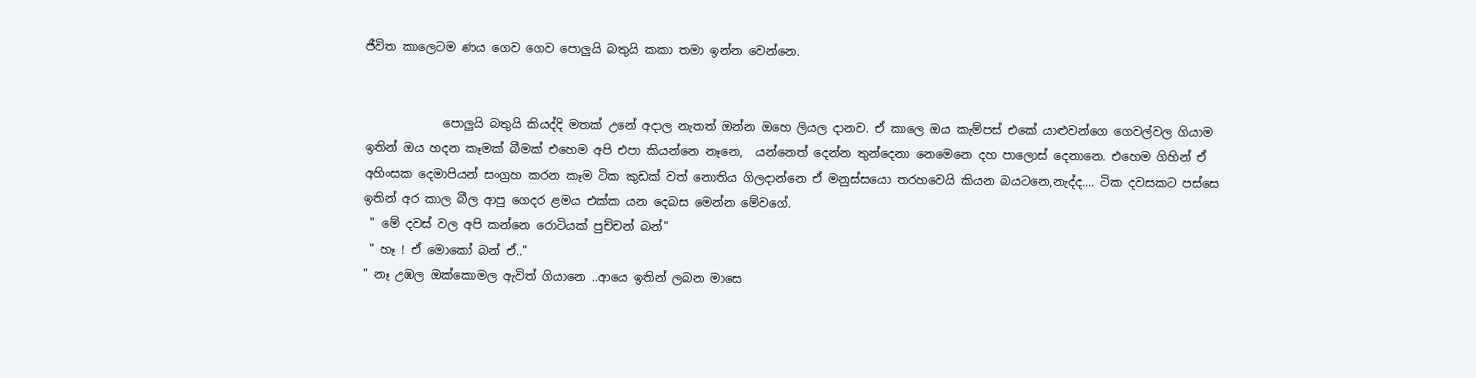ජීවිත කාලෙටම ණය ගෙව ගෙව පොලුයි බතුයි කකා තමා ඉන්න වෙන්නෙ.


             පොලුයි බතුයි කියද්දි මතක් උනේ අදාල නැතත් ඔන්න ඔහෙ ලියල දානව. ඒ කාලෙ ඔය කැම්පස් එකේ යාළුවන්ගෙ ගෙවල්වල ගියාම ඉතින් ඔය හදන කෑමක් බීමක් එහෙම අපි එපා කියන්නෙ නෑනෙ,  යන්නෙත් දෙන්න තුන්දෙනා නෙමෙනෙ දහ පාලොස් දෙනානෙ. එහෙම ගිහින් ඒ අහිංසක දෙමාපියන් සංග්‍රහ කරන කෑම ටික කුඩක් වත් නොතිය ගිලදාන්නෙ ඒ මනුස්සයො තරහවෙයි කියන බයටනෙ,නැද්ද.... ටික දවසකට පස්සෙ ඉතින් අර කාල බීල ආපු ගෙදර ළමය එක්ක යන දෙබස මෙන්න මේවගේ.
 " මේ දවස් වල අපි කන්නෙ රොටියක් පුච්චන් බන්"
 " හෑ ! ඒ මොකෝ බන් ඒ.."
" නෑ උඹල ඔක්කොමල ඇවිත් ගියානෙ ..ආයෙ ඉතින් ලබන මාසෙ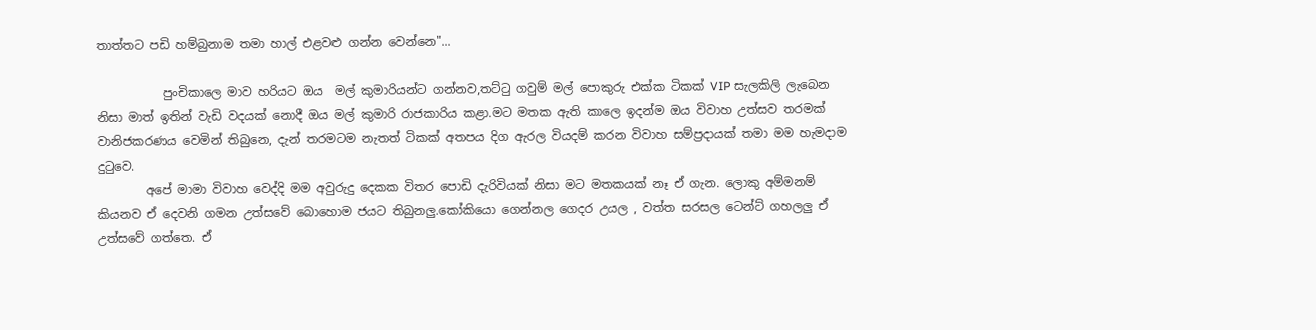තාත්තට පඩි හම්බුනාම තමා හාල් එළවළු ගන්න වෙන්නෙ"...

           පුංචිකාලෙ මාව හරියට ඔය  මල් කුමාරියන්ට ගන්නව,තට්‍ටු ගවුම් මල් පොකුරු එක්ක ටිකක් VIP සැලකිලි ලැබෙන නිසා මාත් ඉතින් වැඩි වදයක් නොදී ඔය මල් කුමාරි රාජකාරිය කළා.මට මතක ඇති කාලෙ ඉදන්ම ඔය විවාහ උත්සව තරමක් වානිජකරණය වෙමින් තිබුනෙ, දැන් තරමටම නැතත් ටිකක් අතපය දිග ඇරල වියදම් කරන විවාහ සම්ප්‍රදායක් තමා මම හැමදාම දු‍ටුවෙ.
        අපේ මාමා විවාහ වෙද්දි මම අවුරුදු දෙකක විතර පොඩි දැරිවියක් නිසා මට මතකයක් නෑ ඒ ගැන. ලොකු අම්මනම් කියනව ඒ දෙවනි ගමන උත්සවේ බොහොම ජයට තිබුනලු.කෝකියො ගෙන්නල ගෙදර උයල , වත්ත සරසල ටෙන්ට් ගහලලු ඒ උත්සවේ ගත්තෙ. ඒ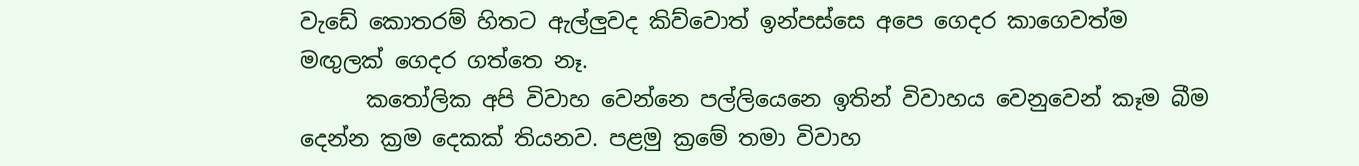වැඩේ කොතරම් හිතට ඇල්ලුවද කිව්වොත් ඉන්පස්සෙ අපෙ ගෙදර කාගෙවත්ම මඟුලක් ගෙදර ගත්තෙ නෑ.
      ක‍තෝලික අපි විවාහ වෙන්නෙ පල්ලියෙනෙ ඉතින් විවාහය වෙනුවෙන් කෑම බීම දෙන්න ක්‍රම දෙකක් තියනව. පළමු ක්‍රමේ තමා විවාහ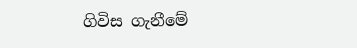ගිවිස ගැනීමේ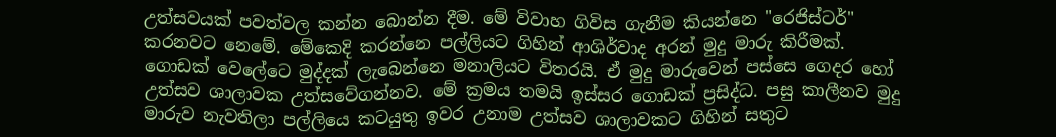උත්සවයක් පවත්වල කන්න බොන්න දීම. මේ විවාහ ගිවිස ගැනීම කියන්නෙ "රෙජිස්ටර්" කරනවට නෙමේ. මේකෙදි කරන්නෙ පල්ලියට ගිහින් ආශිර්වාද අරන් මුදු මාරු කිරීමක්. ගොඩක් වෙලේටෙ මුද්දක් ලැබෙන්නෙ මනාලියට විතරයි. ඒ මුදු මාරුවෙන් පස්සෙ ගෙදර හෝ උත්සව ශාලාවක උත්සවේගන්නව. මේ ක්‍රමය තමයි ඉස්සර ගොඩක් ප්‍රසිද්ධ. පසු කාලීනව මුදු මාරුව නැවතිලා පල්ලියෙ කටයුතු ඉවර උනාම උත්සව ශාලාවකට ගිහින් සතුට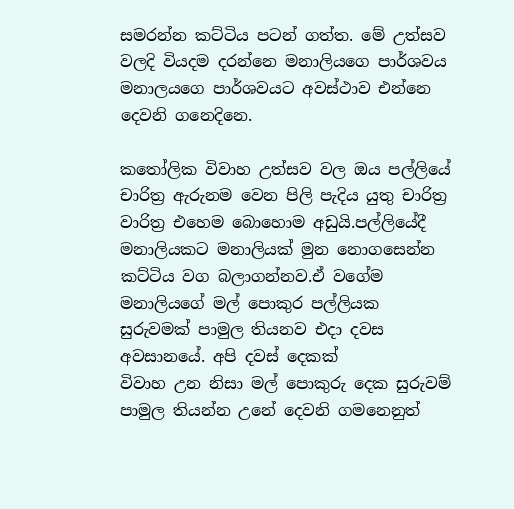සමරන්න කට්ටිය පටන් ගත්ත. මේ උත්සව වලදි වියදම දරන්නෙ මනාලියගෙ පාර්ශවය මනාලයගෙ පාර්ශවයට අවස්ථාව එන්නෙ දෙවනි ගනෙදිනෙ.

ක‍තෝලික විවාහ උත්සව වල ඔය පල්ලියේ චාරිත්‍ර ඇරුනම වෙන පිලි පැදිය යුතු චාරිත්‍ර වාරිත්‍ර එහෙම බොහොම අඩුයි.පල්ලියේදී මනාලියකට මනාලියක් මුන නොගසෙන්න කට්ටිය වග බලාගන්නව.ඒ වගේම මනාලියගේ මල් පොකුර පල්ලියක සුරුවමක් පාමුල තියනව එදා දවස අවසානයේ. අපි දවස් දෙකක්
විවාහ උන නිසා මල් පොකුරු දෙක සුරුවම් පාමුල තියන්න උනේ දෙවනි ගමනෙනුත්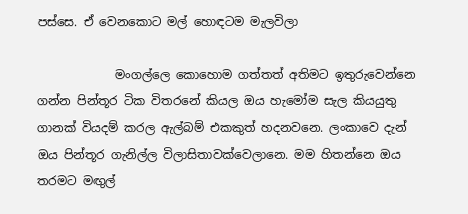පස්සෙ. ඒ වෙනකොට මල් හොඳටම මැලවිලා

             මංගල්ලෙ කොහොම ගත්තත් අතිමට ඉතුරුවෙන්නෙ ගන්න පින්තූර ටික විතරනේ කියල ඔය හැමෝම සැල කියයුතු ගානක් වියදම් කරල ඇල්බම් එකකුත් හදනවනෙ. ලංකාවෙ දැන් ඔය පින්තූර ගැනිල්ල විලාසිතාවක්වෙලානෙ. මම හිතන්නෙ ඔය තරමට මඟුල්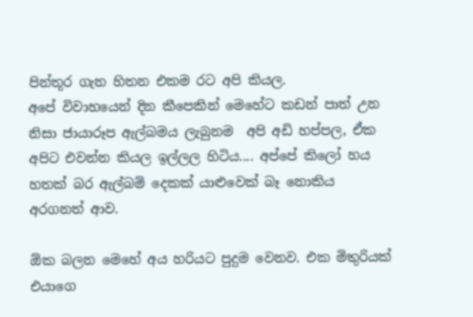පින්තූර ගැන හිතන එකම රට අපි කියල.
අපේ විවාහයෙන් දින කීපෙකින් මෙහේට කඩන් පාත් උන නිසා ජායාරූප ඇල්බමය ලැබුනම  අපි අඩි හප්පල, ඒක අපිට එවන්න කියල ඉල්ලල හිටිය.... අප්පේ කිලෝ හය හතක් බර ඇල්බම් දෙකක් යාළුවෙක් බෑ නොකිය අරගනත් ආව.

ඕක බලන මෙහේ අය හරියට පුදුම වෙනව. එක මිතුරියක් එයාගෙ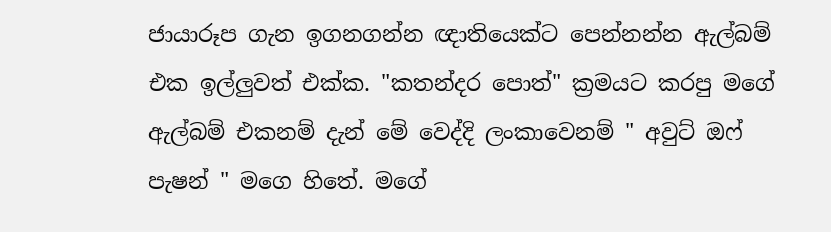ජායාරූප ගැන ඉගනගන්න ඥාතියෙක්ට පෙන්නන්න ඇල්බම් එක ඉල්ලුවත් එක්ක. "කතන්දර පොත්" ක්‍රමයට කරපු මගේ ඇල්බම් එකනම් දැන් මේ වෙද්දි ලංකාවෙනම් " අවුට් ඔෆ් පැෂන් " මගෙ හිතේ. මගේ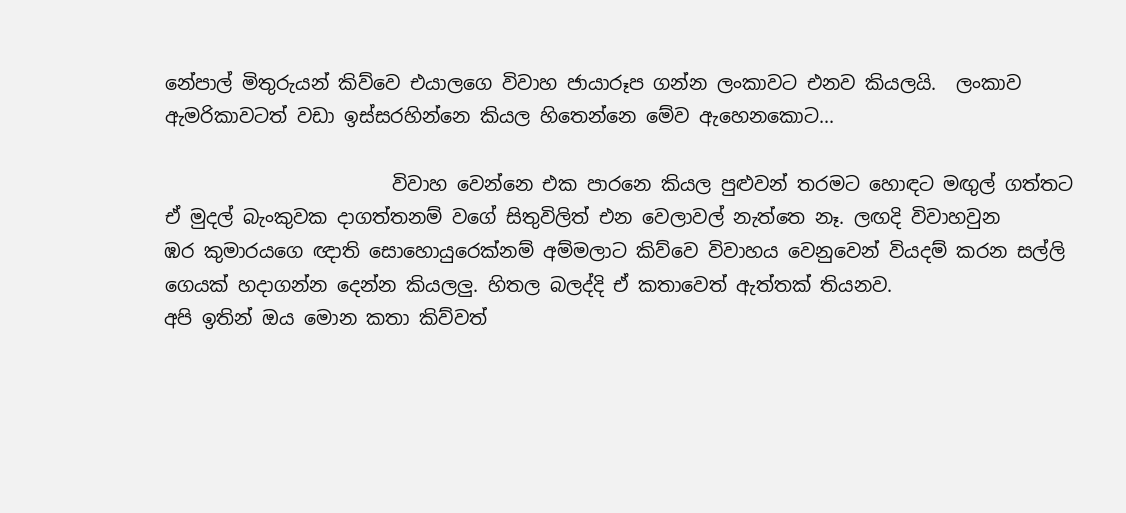නේපාල් මිතුරුයන් කිව්වෙ එයාලගෙ විවාහ ජායාරූප ගන්න ලංකාවට එනව කියලයි.  ලංකාව ඇමරිකාවටත් වඩා ඉස්සරහින්නෙ කියල හිතෙන්නෙ මේව ඇහෙනකොට...

                        විවාහ වෙන්නෙ එක පාරනෙ කියල පුළුවන් තරමට හොඳට මඟුල් ගත්තට ඒ මුදල් බැංකුවක දාගත්තනම් වගේ සිතුවිලිත් එන වෙලාවල් නැත්තෙ නෑ. ලඟදි විවාහවුන
ඹර කුමාරයගෙ ඥාති සොහොයුරෙක්නම් අම්මලාට කිව්වෙ විවාහය වෙනුවෙන් වියදම් කරන සල්ලි ගෙයක් හදාගන්න දෙන්න කියලලු. හිතල බලද්දි ඒ කතාවෙත් ඇත්තක් තියනව.
අපි ඉතින් ඔය මොන කතා කිව්වත්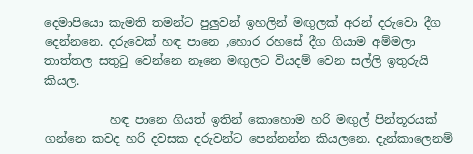දෙමාපියො කැමති තමන්ට පුලුවන් ඉහලින් මඟුලක් අරන් දරුවො දීග දෙන්නනෙ. දරුවෙක් හඳ පානෙ ,හොර රහසේ දීග ගියාම අම්මලා තාත්තල සතු‍ටු වෙන්නෙ නෑනෙ මඟුලට වියදම් වෙන සල්ලි ඉතුරුයි කියල.

           හඳ පානෙ ගියත් ඉතින් කොහොම හරි මඟුල් පින්තූරයක් ගන්නෙ කවද හරි දවසක දරුවන්ට පෙන්නන්න කියලනෙ. දැන්කාලෙනම්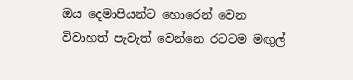ඔය දෙමාපියන්ට හොරෙන් වෙන විවාහත් පැවැත් වෙන්නෙ රටටම මඟුල්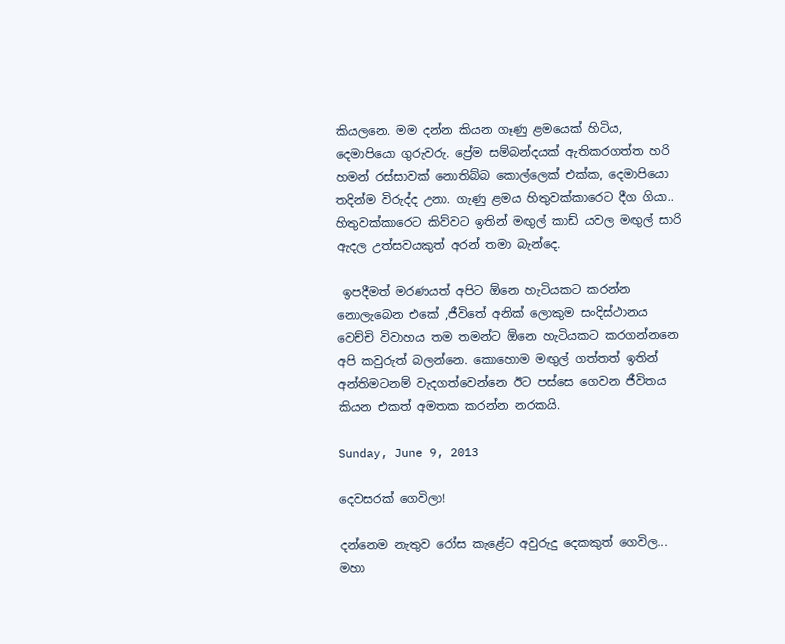කියලනෙ. මම දන්න කියන ගෑණු ළමයෙක් හිටිය, දෙමාපියො ගුරුවරු. ප්‍රේම සම්බන්දයක් ඇතිකරගත්ත හරි හමන් රස්සාවක් නොතිබ්බ කොල්ලෙක් එක්ක, දෙමාපියො තදින්ම විරුද්ද උනා. ගැණු ළමය හිතුවක්කාරෙට දීග ගියා..  හිතුවක්කාරෙට කිව්වට ඉතින් මඟුල් කාඩ් යවල මඟුල් සාරි ඇදල උත්සවයකුත් අරන් තමා බැන්දෙ.

 ඉපදීමත් මරණයත් අපිට ඕනෙ හැටියකට කරන්න නොලැබෙන එකේ ,ජීවිතේ අනික් ලොකුම සංදිස්ථානය වෙච්චි විවාහය තම තමන්ට ඕනෙ හැටියකට කරගන්නනෙ අපි කවුරුත් බලන්නෙ. කොහොම මඟුල් ගත්තත් ඉතින් අන්තිමටනම් වැදගත්වෙන්නෙ ඊට පස්සෙ ගෙවන ජීවිතය කියන එකත් අමතක කරන්න නරකයි.

Sunday, June 9, 2013

දෙවසරක් ගෙවිලා!

දන්නෙම නැතුව රෝස කැළේට අවුරුදු දෙකකුත් ගෙවිල... මහා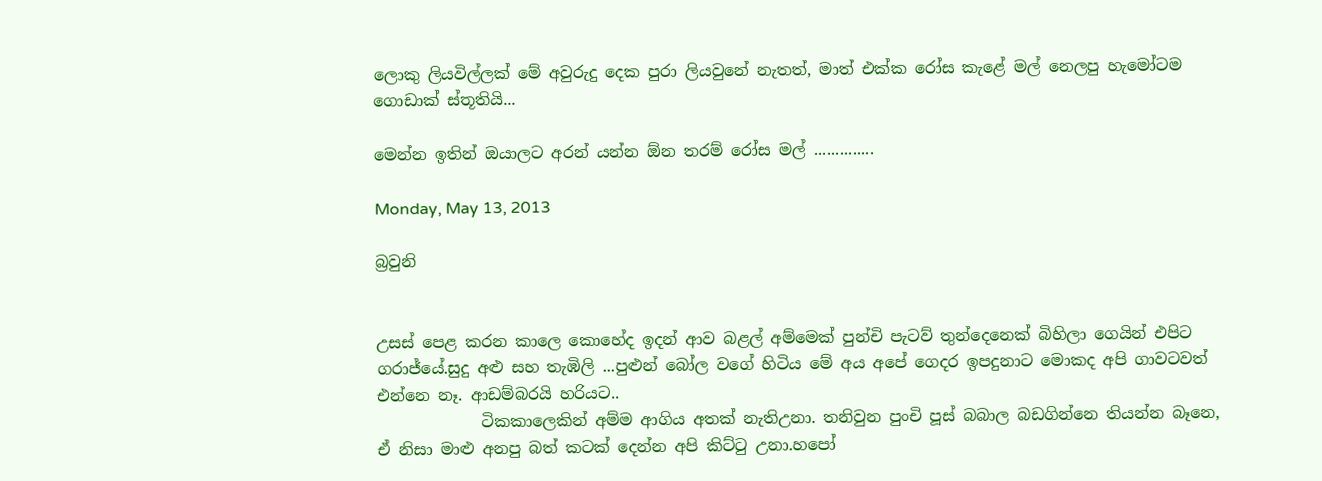ලොකු ලියවිල්ලක් මේ අවුරුදු දෙක පුරා ලියවුනේ නැතත්, මාත් එක්ක රෝස කැළේ මල් නෙලපු හැමෝටම ගොඩාක් ස්තූතියි...

මෙන්න ඉතින් ඔයාලට අරන් යන්න ඕන තරම් රෝස මල් ..............

Monday, May 13, 2013

බ්‍රවුනි


උසස් පෙළ කරන කාලෙ කොහේද ඉදන් ආව බළල් අම්මෙක් පුන්චි පැටව් තුන්දෙනෙක් බිහිලා ගෙයින් එපිට ගරාජ්යේ.සුදු අළු සහ තැඹිලි ...පුළුන් බෝල වගේ හිටිය මේ අය අපේ ගෙදර ඉපදුනාට මොකද අපි ගාවටවත් එන්නෙ නෑ. ආඩම්බරයි හරියට..
             ටිකකාලෙකින් අම්ම ආගිය අතක් නැතිඋනා. තනිවුන පුංචි පූස් බබාල බඩගින්නෙ තියන්න බෑනෙ, ඒ නිසා මාළු අනපු බත් කටක් දෙන්න අපි කිට්‍ටු උනා.හපෝ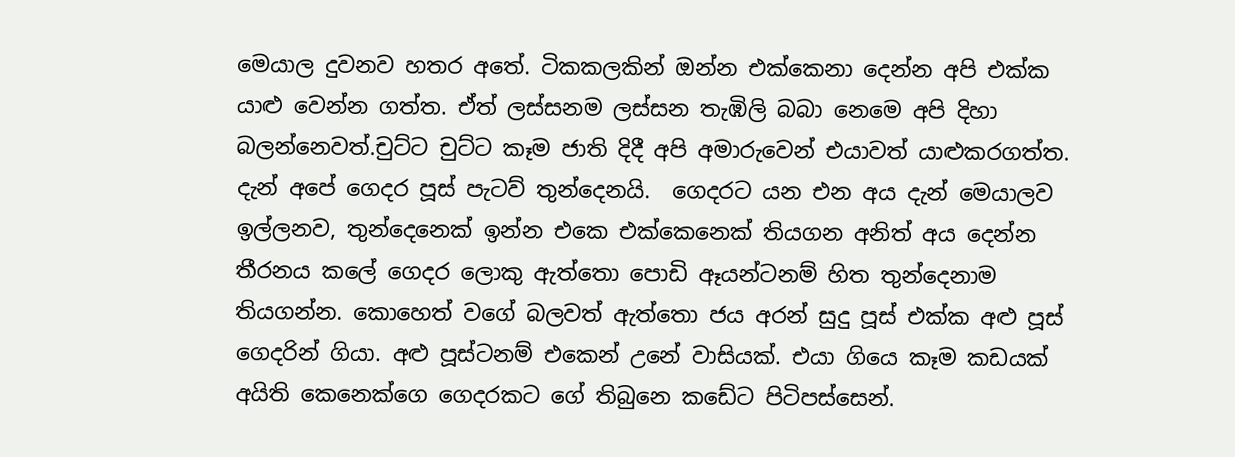මෙයාල දුවනව හතර අතේ. ටිකකලකින් ඔන්න එක්කෙනා දෙන්න අපි එක්ක යාළු වෙන්න ගත්ත. ඒත් ලස්සනම ලස්සන තැඹිලි බබා නෙමෙ අපි දිහා බලන්නෙවත්.චුට්ට චුට්ට කෑම ජාති දිදී අපි අමාරුවෙන් එයාවත් යාළුකරගත්ත. දැන් අපේ ගෙදර පූස් පැටව් තුන්දෙනයි.  ගෙදරට යන එන අය දැන් මෙයාලව ඉල්ලනව, තුන්දෙනෙක් ඉන්න එකෙ එක්කෙනෙක් තියගන අනිත් අය දෙන්න තීරනය කලේ ගෙදර ලොකු ඇත්තො පොඩි ඈයන්ටනම් හිත තුන්දෙනාම තියගන්න. කොහෙත් වගේ බලවත් ඇත්තො ජය අරන් සුදු පූස් එක්ක අළු පූස් ගෙදරින් ගියා. අළු පූස්ටනම් එකෙන් උනේ වාසියක්. එයා ගියෙ කෑම කඩයක් අයිති කෙනෙක්ගෙ ගෙදරකට ගේ තිබුනෙ කඩේට පිටිපස්සෙන්.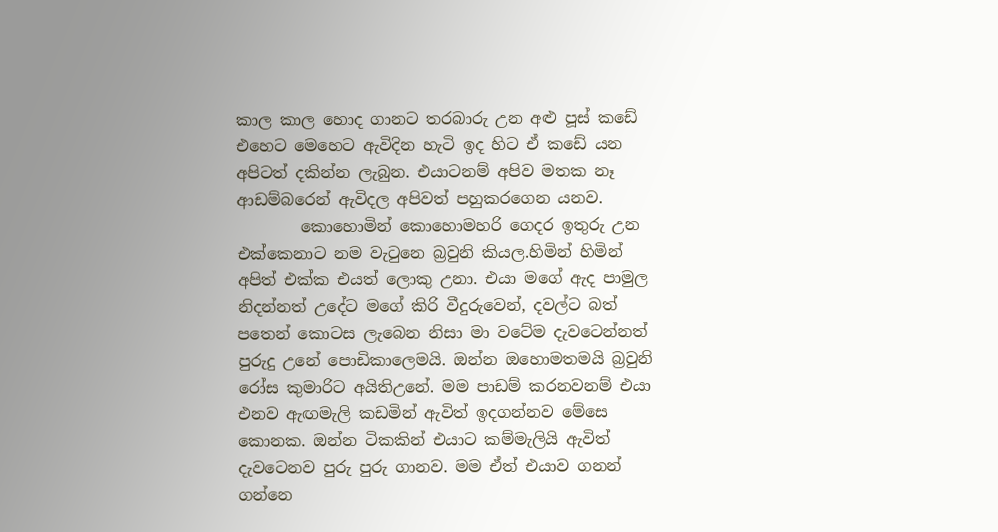කාල කාල හොද ගානට තරබාරු උන අළු පූස් කඩේ එහෙට මෙහෙට ඇවිදින හැටි ඉද හිට ඒ කඩේ යන අපිටත් දකින්න ලැබුන. එයාටනම් අපිව මතක නෑ ආඩම්බරෙන් ඇවිදල අපිවත් පහුකරගෙන යනව.
        කොහොමින් කොහොමහරි ගෙදර ඉතුරු උන එක්කෙනාට නම වැ‍ටුනෙ බ්‍රවුනි කියල.හිමින් හිමින් අපිත් එක්ක එයත් ලොකු උනා. එයා මගේ ඇද පාමුල නිදන්නත් උදේට මගේ කිරි වීදුරුවෙන්, දවල්ට බත් පතෙන් කොටස ලැබෙන නිසා මා වටේම දැවටෙන්නත් පුරුදු උනේ පොඩිකාලෙමයි. ඔන්න ඔහොමතමයි බ්‍රවුනි රෝස කුමාරිට අයිතිඋනේ. මම පාඩම් කරනවනම් එයා එනව ඇඟමැලි කඩමින් ඇවිත් ඉදගන්නව මේසෙ කොනක. ඔන්න ටිකකින් එයාට කම්මැලියි ඇවිත් දැවටෙනව පුරු පුරු ගානව. මම ඒත් එයාව ගනන් ගන්නෙ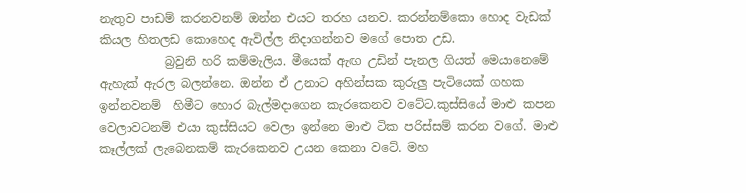නැතුව පාඩම් කරනවනම් ඔන්න එයට තරහ යනව. කරන්නම්කො හොද වැඩක් කියල හිතලඩ කොහෙද ඇවිල්ල නිදාගන්නව මගේ පොත උඩ.
           බ්‍රවුනි හරි කම්මැලිය. මීයෙක් ඇඟ උඩින් පැනල ගියත් මෙයානෙමේ ඇහැක් ඇරල බලන්නෙ. ඔන්න ඒ උනාට අහින්සක කුරුලු පැටියෙක් ගහක ඉන්නවනම්  හිමීට හොර බැල්මදාගෙන කැරකෙනව වටේට.කුස්සියේ මාළු කපන වෙලාවටනම් එයා කුස්සියට වෙලා ඉන්නෙ මාළු ටික පරිස්සම් කරන වගේ. මාළු කෑල්ලක් ලැබෙනකම් කැරකෙනව උයන කෙනා වටේ. මහ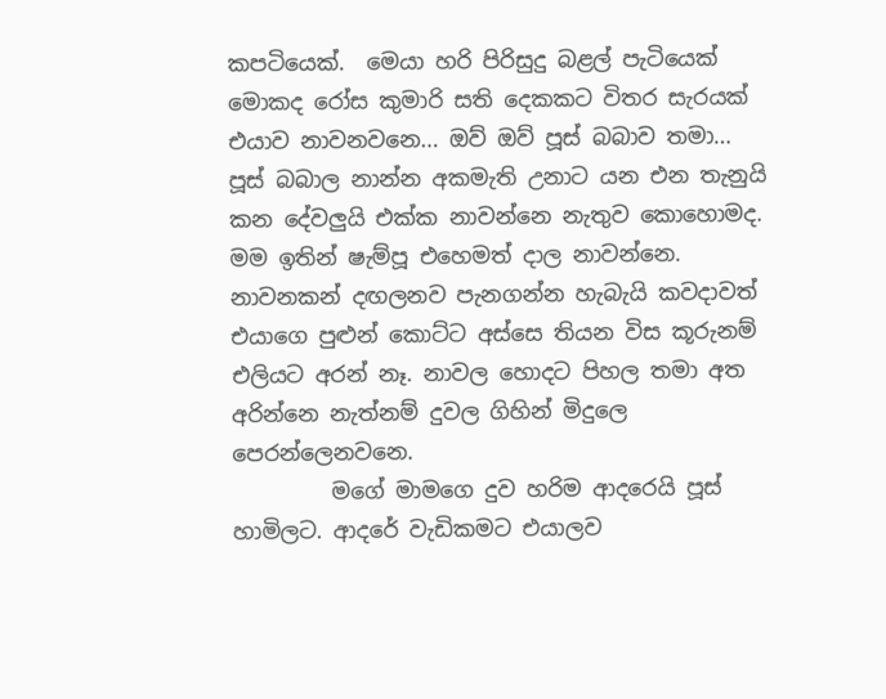කපටියෙක්.  මෙයා හරි පිරිසුදු බළල් පැටියෙක් මොකද රෝස කුමාරි සති දෙකකට විතර සැරයක් එයාව නාවනවනෙ... ඔව් ඔව් පූස් බබාව තමා... පූස් බබාල නාන්න අකමැති උනාට යන එන තැනුයි කන දේවලුයි එක්ක නාවන්නෙ නැතුව කොහොමද. මම ඉතින් ෂැම්පූ එහෙමත් දාල නාවන්නෙ. නාවනකන් දඟලනව පැනගන්න හැබැයි කවදාවත් එයාගෙ පුළුන් කොට්ට අස්සෙ තියන විස කූරුනම් එලියට අරන් නෑ. නාවල හොදට පිහල තමා අත අරින්නෙ නැත්නම් දුවල ගිහින් මිදුලෙ පෙරන්ලෙනවනෙ.
         මගේ මාමගෙ දුව හරිම ආදරෙයි පූස් හාමිලට. ආදරේ වැඩිකමට එයාලව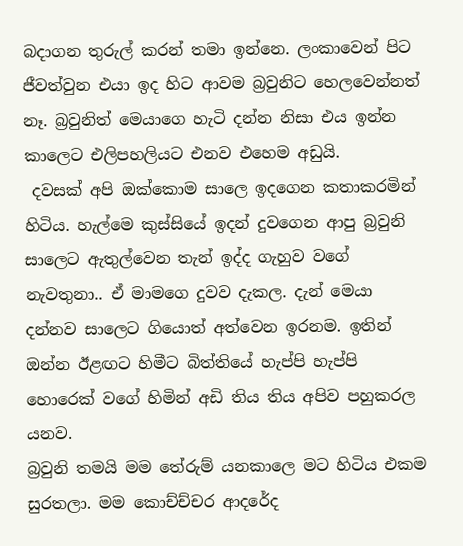බදාගන තුරුල් කරන් තමා ඉන්නෙ. ලංකාවෙන් පිට ජීවත්වුන එයා ඉද හිට ආවම බ්‍රවුනිට හෙලවෙන්නත් නෑ. බ්‍රවුනිත් මෙයාගෙ හැටි දන්න නිසා එය ඉන්න කාලෙට එලිපහලියට එනව එහෙම අඩුයි.
 දවසක් අපි ඔක්කොම සාලෙ ඉදගෙන කතාකරමින් හිටිය. හැල්මෙ කුස්සියේ ඉදන් දුවගෙන ආපු බ්‍රවුනි සාලෙට ඇතුල්වෙන තැන් ඉද්ද ගැහුව වගේ නැවතුනා.. ඒ මාමගෙ දුවව දැකල. දැන් මෙයා දන්නව සාලෙට ගියොත් අත්වෙන ඉරනම. ඉතින් ඔන්න ඊළඟට හිමීට බිත්තියේ හැප්පි හැප්පි හොරෙක් වගේ හිමින් අඩි තිය තිය අපිව පහුකරල යනව.
බ්‍රවුනි තමයි මම තේරුම් යනකාලෙ මට හිටිය එකම සුරතලා. මම කොච්ච්චර ආදරේද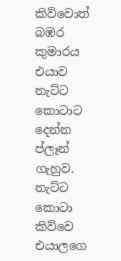කිව්වොත් බඹර කුමාරය එයාව නැට්ට කොටාට දෙන්න ප්ලෑන් ගැහුව. නැට්ට කොටා කිව්වෙ එයාලගෙ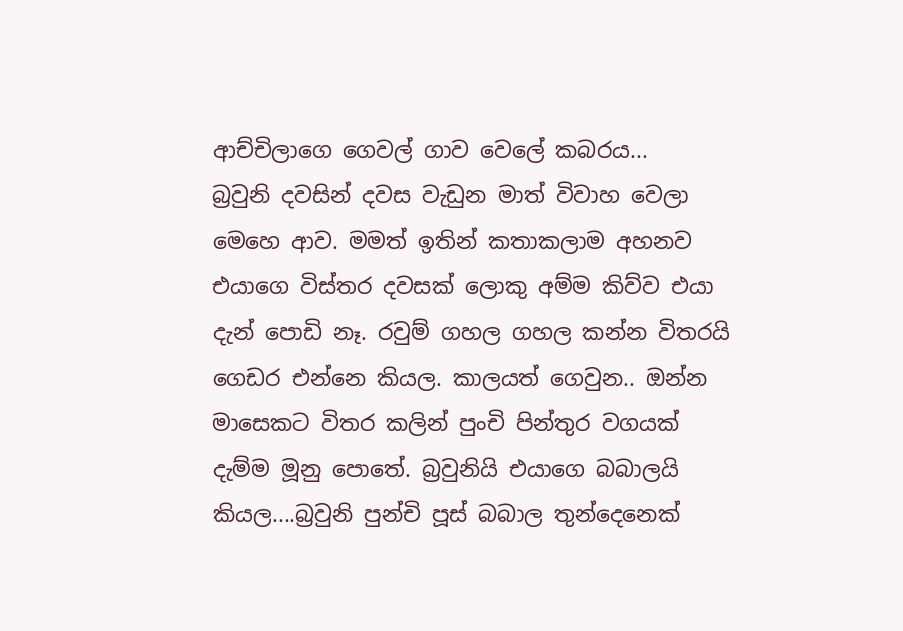ආච්චිලාගෙ ගෙවල් ගාව වෙලේ කබරය...
බ්‍රවුනි දවසින් දවස වැඩුන මාත් විවාහ වෙලා මෙහෙ ආව. මමත් ඉතින් කතාකලාම අහනව එයාගෙ විස්තර දවසක් ලොකු අම්ම කිව්ව එයා දැන් පොඩි නෑ. රවුම් ගහල ගහල කන්න විතරයි ගෙඩර එන්නෙ කියල. කාලයත් ගෙවුන.. ඔන්න මාසෙකට විතර කලින් පුංචි පින්තුර වගයක් දැම්ම මූනු පොතේ. බ්‍රවුනියි එයාගෙ බබාලයි කියල....බ්‍රවුනි පුන්චි පූස් බබාල තුන්දෙනෙක්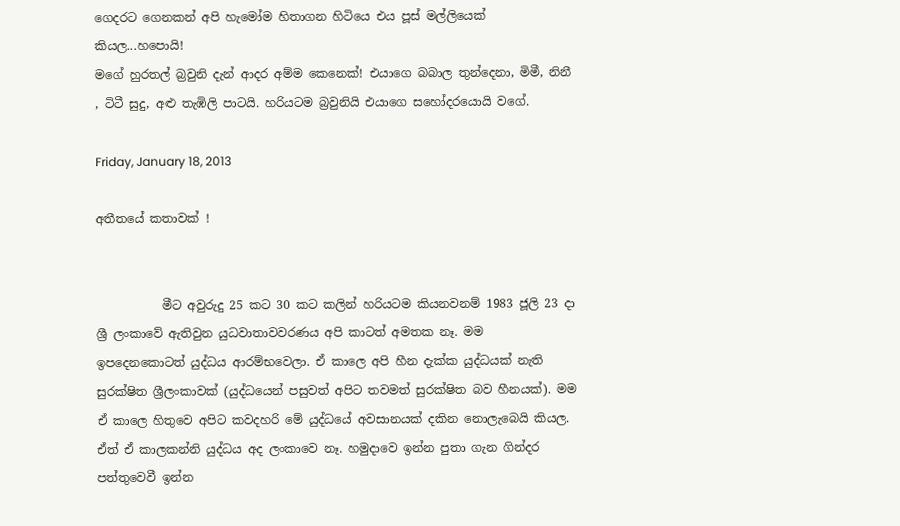ගෙදරට ගෙනකන් අපි හැමෝම හිතාගන හිටියෙ එය පූස් මල්ලියෙක් කියල...හපොයි!
මගේ හුරතල් බ්‍රවුනි දැන් ආදර අම්ම කෙනෙක්! එයාගෙ බබාල තුන්දෙනා, මිමී, නිනී , ටිටී සුදු, අළු තැඹිලි පාටයි. හරියටම බ්‍රවුනියි එයාගෙ සහෝදරයොයි වගේ.

Friday, January 18, 2013

අතීතයේ කතාවක් !


           මීට අවුරුදු 25 කට 30 කට කලින් හරියටම කියනවනම් 1983 ජූලි 23 දා ශ්‍රී ලංකාවේ ඇතිවුන යුධවාතාවවරණය අපි කාටත් අමතක නෑ. මම ඉපදෙනකොටත් යුද්ධය ආරම්භවෙලා. ඒ කාලෙ අපි හීන දැක්ක යුද්ධයක් නැති සුරක්ෂිත ශ්‍රීලංකාවක් (යුද්ධයෙන් පසුවත් අපිට තවමත් සුරක්ෂිත බව හීනයක්). මම ඒ කාලෙ හිතුවෙ අපිට කවදහරි මේ යුද්ධයේ අවසානයක් දකින නොලැබෙයි කියල. ඒත් ඒ කාලකන්නි යුද්ධය අද ලංකාවෙ නෑ. හමුදාවෙ ඉන්න පුතා ගැන ගින්දර පත්තුවෙවී ඉන්න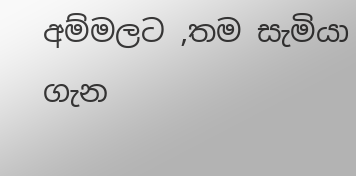අම්මලට ,තම සැමියා ගැන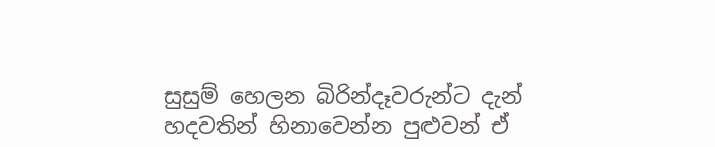සුසුම් හෙලන බිරින්දෑවරුන්ට දැන් හදවතින් හිනාවෙන්න පුළුවන් ඒ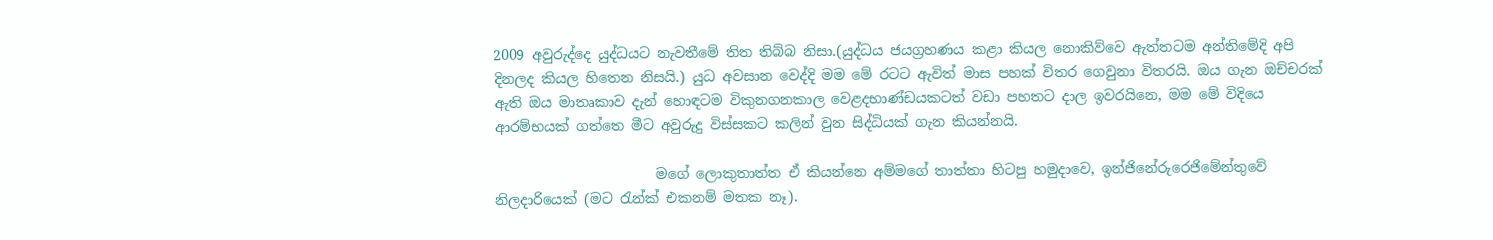2009 අවුරුද්දෙ යුද්ධයට නැවතීමේ තිත තිබ්බ නිසා.(යුද්ධය ජයග්‍රහණය කළා කියල නොකිව්වෙ ඇත්තටම අන්තිමේදි අපි දිනලද කියල හිතෙන නිසයි.) යුධ අවසාන වෙද්දි මම මේ රටට ඇවිත් මාස පහක් විතර ගෙවුනා විතරයි. ඔය ගැන ඔච්චරක් ඇති ඔය මාතෘකාව දැන් හොඳටම විකුනගනකාල වෙළදභාණ්ඩයකටත් වඩා පහතට දාල ඉවරයිනෙ, මම මේ විදියෙ ආරම්භයක් ගත්තෙ මීට අවුරුදු විස්සකට කලින් වුන සිද්ධියක් ගැන කියන්නයි.

                       මගේ ලොකුතාත්ත ඒ කියන්නෙ අම්මගේ තාත්තා හිටපු හමුදාවෙ, ඉන්ජිනේරුරෙජිමේන්තුවේ නිලදාරියෙක් (මට ‍රැන්ක් එකනම් මතක නෑ).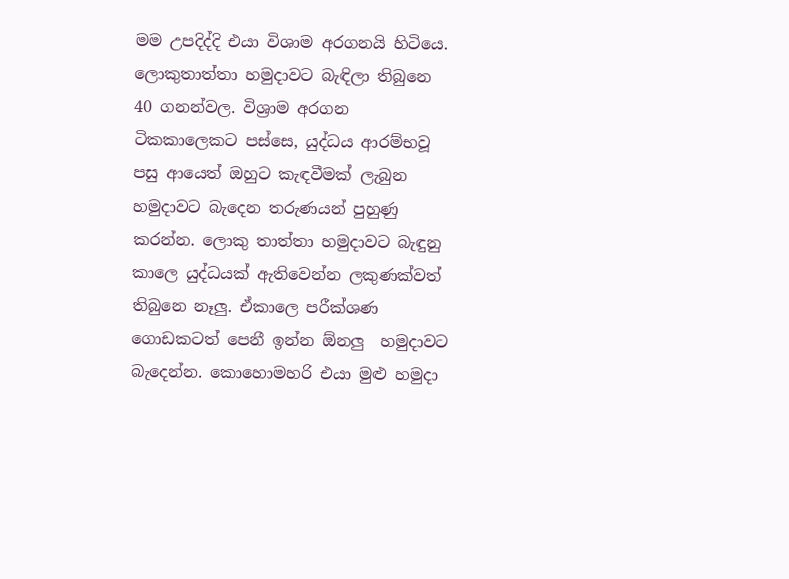මම උපදිද්දි එයා විශාම අරගනයි හිටියෙ. ලොකුතාත්තා හමුදාවට බැඳිලා තිබුනෙ 40 ගනන්වල. විශ්‍රාම අරගන ටිකකාලෙකට පස්සෙ, යුද්ධය ආරම්භවූ පසු ආයෙත් ඔහුට කැඳවීමක් ලැබුන හමුදාවට බැදෙන තරුණයන් පුහුණු කරන්න. ලොකු තාත්තා හමුදාවට බැඳුනු කාලෙ යුද්ධයක් ඇතිවෙන්න ලකුණක්වත් තිබුනෙ නෑලු. ඒකාලෙ පරීක්ශණ ගොඩකටත් පෙනී ඉන්න ඕනලු  හමුදාවට බැදෙන්න. කොහොමහරි එයා මුළු හමුදා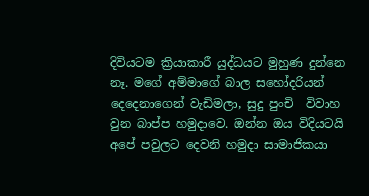දිවියටම ක්‍රියාකාරී යුද්ධයට මුහුණ දුන්නෙ නෑ. මගේ අම්මාගේ බාල සහෝදරියන් දෙදෙනාගෙන් වැඩිමලා, සුදු පුංචි  විවාහ වුන බාප්ප හමුදාවෙ. ඔන්න ඔය විදියටයි අපේ පවුලට දෙවනි හමුදා සාමාජිකයා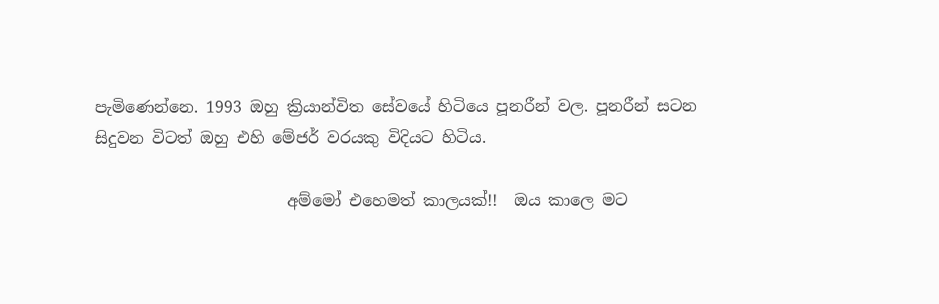පැමිණෙන්නෙ. 1993 ඔහු ක්‍රියාන්විත සේවයේ හිටියෙ පූනරීන් වල. පූනරීන් සටන සිදුවන විටත් ඔහු එහි මේජර් වරයකු විදියට හිටිය.

                        අම්මෝ එහෙමත් කාලයක්!!  ඔය කාලෙ මට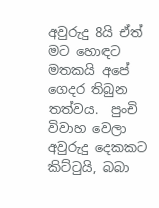අවුරුදු 8යි ඒත්  මට හොඳට මතකයි අපේ ගෙදර තිබුන තත්වය.  පුංචි විවාහ වෙලා අවුරුදු දෙකකට කිට්‍ටුයි, බබා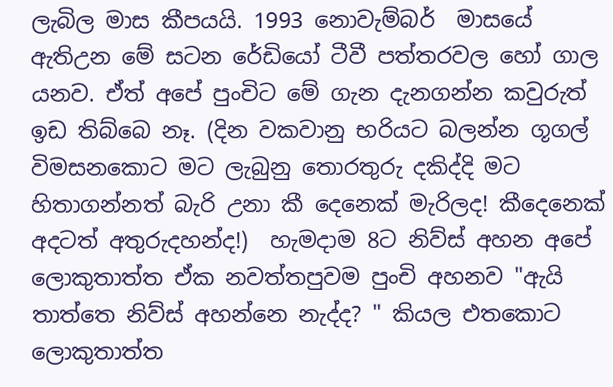ලැබිල මාස කීපයයි. 1993 නොවැම්බර්  මාසයේ ඇතිඋන මේ සටන රේඩියෝ ටීවී පත්තරවල හෝ ගාල යනව. ඒත් අපේ පුංචිට මේ ගැන දැනගන්න කවුරුත් ඉඩ තිබ්බෙ නෑ. (දින වකවානු භරියට බලන්න ගූගල් විමසනකොට මට ලැබුනු තොරතුරු දකිද්දි මට හිතාගන්නත් බැරි උනා කී දෙනෙක් මැරිලද! කීදෙනෙක් අදටත් අතුරුදහන්ද!)  හැමදාම 8ට නිව්ස් අහන අපේ ලොකුතාත්ත ඒක නවත්තපුවම පුංචි අහනව "ඇයි තාත්තෙ නිව්ස් අහන්නෙ නැද්ද? " කියල එතකොට ලොකුතාත්ත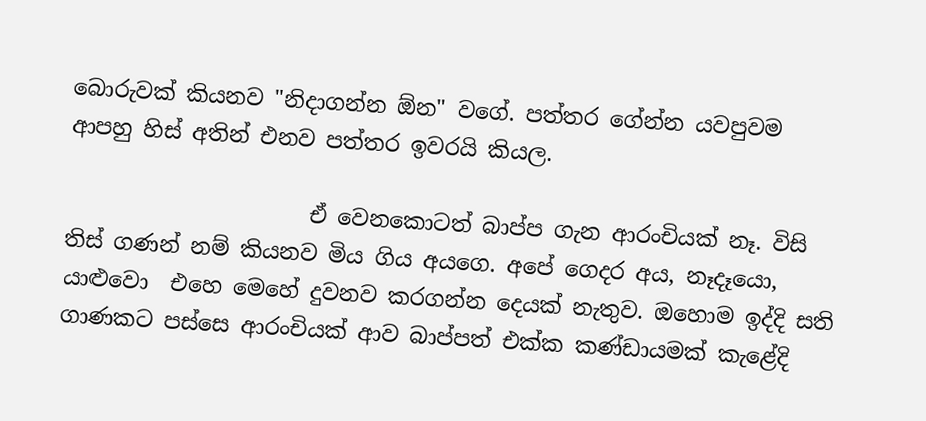බොරුවක් කියනව "නිදාගන්න ඕන" වගේ. පත්තර ගේන්න යවපුවම ආපහු හිස් අතින් එනව පත්තර ඉවරයි කියල.

                      ඒ වෙනකොටත් බාප්ප ගැන ආරංචියක් නෑ. විසි තිස් ගණන් නම් කියනව මිය ගිය අයගෙ. අපේ ගෙදර අය, නෑදෑයො, යාළුවො  එහෙ මෙහේ දුවනව කරගන්න දෙයක් නැතුව. ඔහොම ඉද්දි සති ගාණකට පස්සෙ ආරංචියක් ආව බාප්පත් එක්ක කණ්ඩායමක් කැළේදි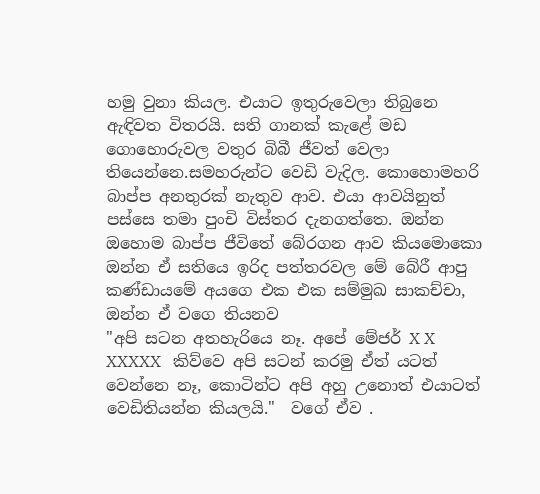හමු වුනා කියල. එයාට ඉතුරුවෙලා තිබුනෙ ඇඳිවත විතරයි. සති ගානක් කැළේ මඩ ගොහොරුවල වතුර බිබී ජීවත් වෙලා තියෙන්නෙ.සමහරුන්ට වෙඩි වැදිල. කොහොමහරි  බාප්ප අනතුරක් නැතුව ආව. එයා ආවයිනුත් පස්සෙ තමා පුංචි විස්තර දැනගත්තෙ. ඔන්න ඔහොම බාප්ප ජීවිතේ බේරගන ආව කියමොකො ඔන්න ඒ සතියෙ ඉරිද පත්තරවල මේ බේරී ආපු කණ්ඩායමේ අයගෙ එක එක සම්මුඛ සාකච්චා, ඔන්න ඒ වගෙ තියනව
"අපි සටන අතහැරියෙ නෑ. අපේ මේජර් X X  XXXXX   කිව්වෙ අපි සටන් කරමු ඒත් යටත් වෙන්නෙ නෑ, කොටින්ට අපි අහු උනොත් එයාටත් වෙඩිතියන්න කියලයි."  වගේ ඒව .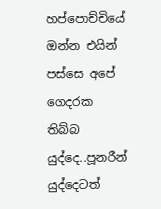හප්පොච්චියේ ඔන්න එයින් පස්සෙ අපේ ගෙදරක තිබ්බ යුද්දෙ..පූනරීන් යුද්දෙටත්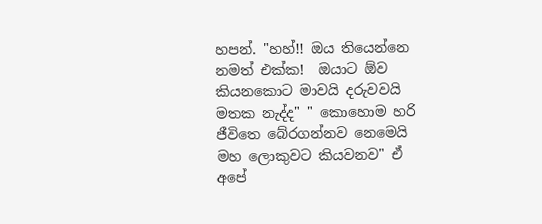හපන්. "හහ්!! ඔය තියෙන්නෙ නමත් එක්ක!  ඔයාට ඕව කියනකොට මාවයි දරුවවයි මතක නැද්ද" " කොහොම හරි ජීවිතෙ බේරගන්නව නෙමෙයි මහ ලොකුවට කියවනව" ඒ අපේ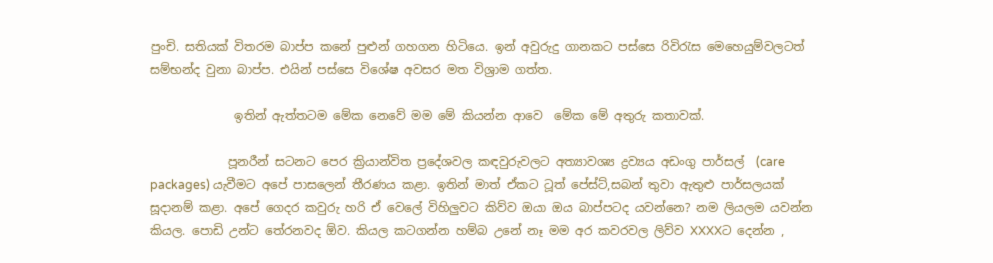පුංචි. සතියක් විතරම බාප්ප කනේ පුළුන් ගහගන හිටියෙ. ඉන් අවුරුදු ගානකට පස්සෙ රිවි‍රැස මෙහෙයුම්වලටත් සම්භන්ද වුනා බාප්ප. එයින් පස්සෙ විශේෂ අවසර මත විශ්‍රාම ගත්ත.

              ඉතින් ඇත්තටම මේක නෙවේ මම මේ කියන්න ආවෙ  මේක මේ අතුරු කතාවක්.

             පූනරීන් සටනට පෙර ක්‍රියාන්විත ප්‍රදේශවල කඳවුරුවලට අත්‍යාවශ්‍ය ද්‍රව්‍යය අඩංගු පාර්සල්  (care packages) යැවීමට අපේ පාසලෙන් තීරණය කළා. ඉතින් මාත් ඒකට ටූත් පේස්ට්,සබන් තුවා ඇතුළු පාර්සලයක් සූදානම් කළා. අපේ ගෙදර කවුරු හරි ඒ වෙලේ විහිලුවට කිව්ව ඔයා ඔය බාප්පටද යවන්නෙ? නම ලියලම යවන්න  කියල. පොඩි උන්ට තේරනවද ඕව. කියල කටගන්න හම්බ උනේ නෑ මම අර කවරවල ලිව්ව XXXXට දෙන්න ,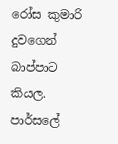රෝස කුමාරි දුවගෙන් බාප්පාට කියල. පාර්සලේ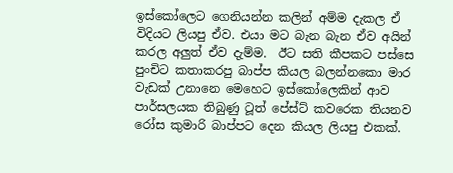ඉස්කෝලෙට ගෙනියන්න කලින් අම්ම දැකල ඒ විදියට ලියපු ඒව. එයා මට බැන බැන ඒව අයින් කරල අලුත් ඒව දැම්ම.  ඊට සති කීපකට පස්සෙ පුංචිට කතාකරපු බාප්ප කියල බලන්නකො මාර වැඩක් උනානෙ මෙහෙට ඉස්කෝලෙකින් ආව පාර්සලයක තිබුණු ටූත් පේස්ට් කවරෙක තියනව රෝස කුමාරි බාප්පට දෙන කියල ලියපු එකක්.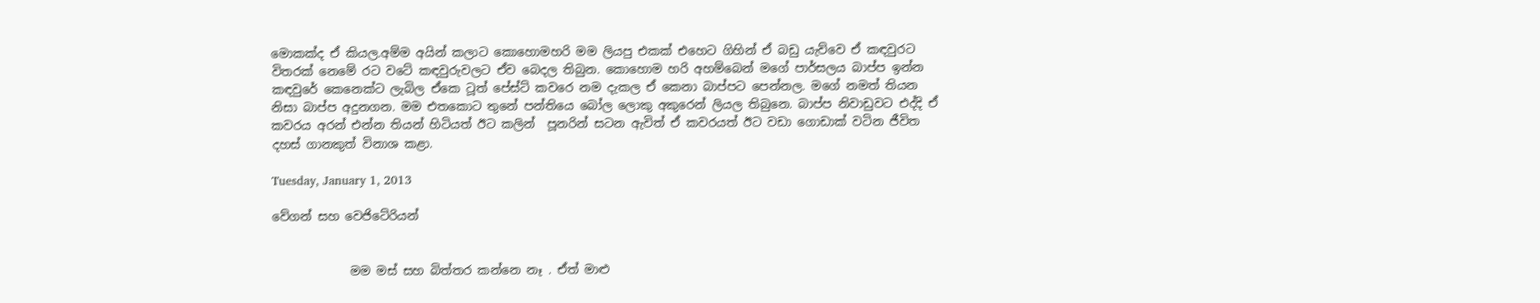මොකක්ද ඒ කියල.අම්ම අයින් කලාට කොහොමහරි මම ලියපු එකක් එහෙට ගිහින් ඒ බඩු යැව්වෙ ඒ කඳවුරට විතරක් නෙමේ රට වටේ කඳවුරුවලට ඒව බෙදල තිබුන. කොහොම හරි අහම්බෙන් මගේ පාර්සලය බාප්ප ඉන්න කඳවුරේ කෙනෙක්ට ලැබිල ඒකෙ ටූත් පේස්ට් කවරෙ නම දැකල ඒ කෙනා බාප්පට පෙන්නල. මගේ නමත් තියන නිසා බාප්ප අදුනගන. මම එතකොට තුනේ පන්තියෙ බෝල ලොකු අකුරෙන් ලියල තිබුනෙ. බාප්ප නිවාඩුවට එද්දි ඒ කවරය අරන් එන්න තියන් හිටියත් ඊට කලින්  පූනරින් සටන ඇවිත් ඒ කවරයත් ඊට වඩා ගොඩාක් වටින ජීවිත දහස් ගානකුත් විනාශ කළා.

Tuesday, January 1, 2013

වේගන් සහ වෙජිටේරියන්


             මම මස් සහ බිත්තර කන්නෙ නෑ . ඒත් මාළු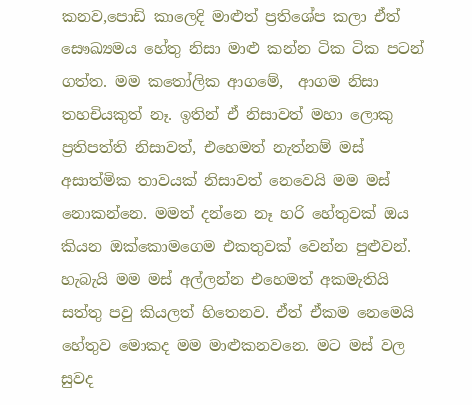කනව,පොඩි කාලෙදි මාළුත් ප්‍රතිශේප කලා ඒත් සෞඛ්‍යමය හේතු නිසා මාළු කන්න ටික ටික පටන් ගත්ත. මම ක‍තෝලික ආගමේ,  ආගම නිසා තහචියකුත් නෑ. ඉතින් ඒ නිසාවත් මහා ලොකු ප්‍රතිපත්ති නිසාවත්, එහෙමත් නැත්නම් මස් අසාත්මික තාවයක් නිසාවත් නෙවෙයි මම මස් නොකන්නෙ. මමත් දන්නෙ නෑ හරි හේතුවක් ඔය  කියන ඔක්කොමගෙම එකතුවක් වෙන්න පුළුවන්. හැබැයි මම මස් අල්ලන්න එහෙමත් අකමැතියි සත්තු පවු කියලත් හිතෙනව. ඒත් ඒකම නෙමෙයි හේතුව මොකද මම මාළුකනවනෙ. මට මස් වල සුවද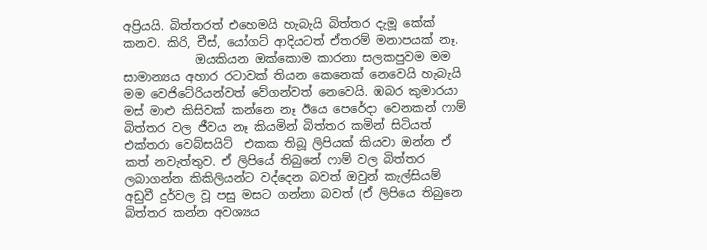අප්‍රියයි. බිත්තරත් එහෙමයි හැබැයි බිත්තර දැමූ කේක් කනව. කිරි, චීස්, යෝගට් ආදියටත් ඒතරම් මනාපයක් නෑ.
            ඔයකියන ඔක්කොම කාරනා සලකපුවම මම සාමාන්‍යය අහාර රටාවක් තියන කෙනෙක් නෙවෙයි හැබැයි මම වෙජිටේරියන්වත් වේගන්වත් නෙවෙයි. ඹබර කුමාරයා මස් මාළු කිසිවක් කන්නෙ නෑ ඊයෙ පෙරේදා වෙනකන් ෆාම් බිත්තර වල ජීවය නෑ කියමින් බිත්තර කමින් සිටියත් එක්තරා වෙබ්සයිට්  එකක තිබූ ලිපියක් කියවා ඔන්න ඒ කත් නවැත්තුව. ඒ ලිපියේ තිබුනේ ෆාම් වල බිත්තර ලබාගන්න කිකිලියන්ට වද්දෙන බවත් ඔවුන් කැල්සියම් අඩුවී දුර්වල වූ පසු මසට ගන්නා බවත් (ඒ ලිපියෙ තිබුනෙ බිත්තර කන්න අවශ්‍යය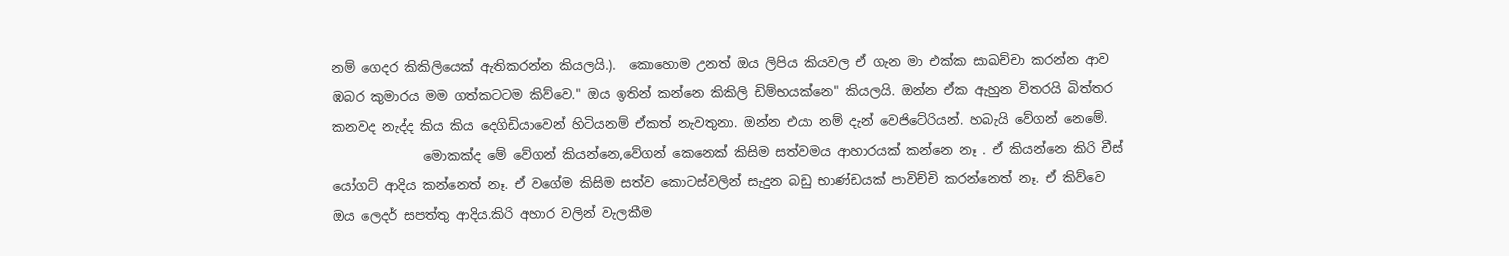නම් ගෙදර කිකිලියෙක් ඇතිකරන්න කියලයි.).  කොහොම උනත් ඔය ලිපිය කියවල ඒ ගැන මා එක්ක සාඛච්චා කරන්න ආව ඹබර කුමාරය මම ගත්කටටම කිව්වෙ." ඔය ඉතින් කන්නෙ කිකිලි ඩිම්භයක්නෙ" කියලයි. ඔන්න ඒක ඇහුන විතරයි බිත්තර කනවද නැද්ද කිය කිය දෙගිඩියාවෙන් හිටියනම් ඒකත් නැවතුනා. ඔන්න එයා නම් දැන් වෙජිටේරියන්. හබැයි වේගන් නෙමේ.
              මොකක්ද මේ වේගන් කියන්නෙ,වේගන් කෙනෙක් කිසිම සත්වමය ආහාරයක් කන්නෙ නෑ . ඒ කියන්නෙ කිරි චීස් යෝගට් ආදිය කන්නෙත් නෑ. ඒ වගේම කිසිම සත්ව කොටස්වලින් සැදුන බඩු භාණ්ඩයක් පාවිච්චි කරන්නෙත් නෑ. ඒ කිව්වෙ ඔය ලෙදර් සපත්තු ආදිය.කිරි අහාර වලින් වැලකීම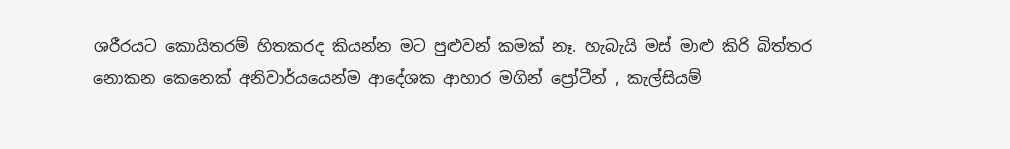ශරීරයට කොයිතරම් හිතකරද කියන්න මට පුළුවන් කමක් නෑ. හැබැයි මස් මාළු කිරි බිත්තර නොකන කෙනෙක් අනිවාර්යයෙන්ම ආදේශක ආහාර මගින් ප්‍රෝටීන් , කැල්සියම්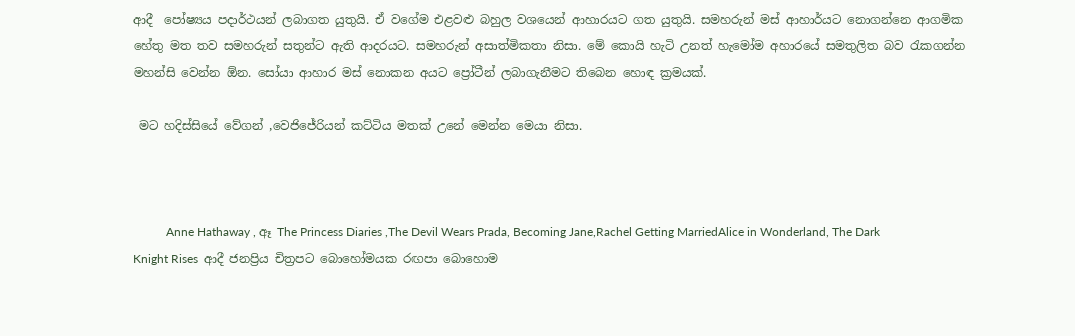ආදී  පෝෂ්‍යය පදාර්ථයන් ලබාගත යුතුයි. ඒ වගේම එළවළු බහුල වශයෙන් ආහාරයට ගත යුතුයි. සමහරුන් මස් ආහාර්යට නොගන්නෙ ආගමික හේතු මත තව සමහරුන් සතුන්ට ඇති ආදරයට. සමහරුන් අසාත්මිකතා නිසා. මේ කොයි හැටි උනත් හැමෝම අහාරයේ සමතුලිත බව ‍රැකගන්න මහන්සි වෙන්න ඕන. සෝයා ආහාර මස් නොකන අයට ප්‍රෝටීන් ලබාගැනීමට තිබෙන හොඳ ක්‍රමයක්.

 මට හදිස්සියේ වේගන් ,වෙජිජේරියන් කට්ටිය මතක් උනේ මෙන්න මෙයා නිසා.



           Anne Hathaway , ඈ The Princess Diaries ,The Devil Wears Prada, Becoming Jane,Rachel Getting MarriedAlice in Wonderland, The Dark Knight Rises  ආදී ජනප්‍රිය චිත්‍රපට බොහෝමයක රඟපා බොහොම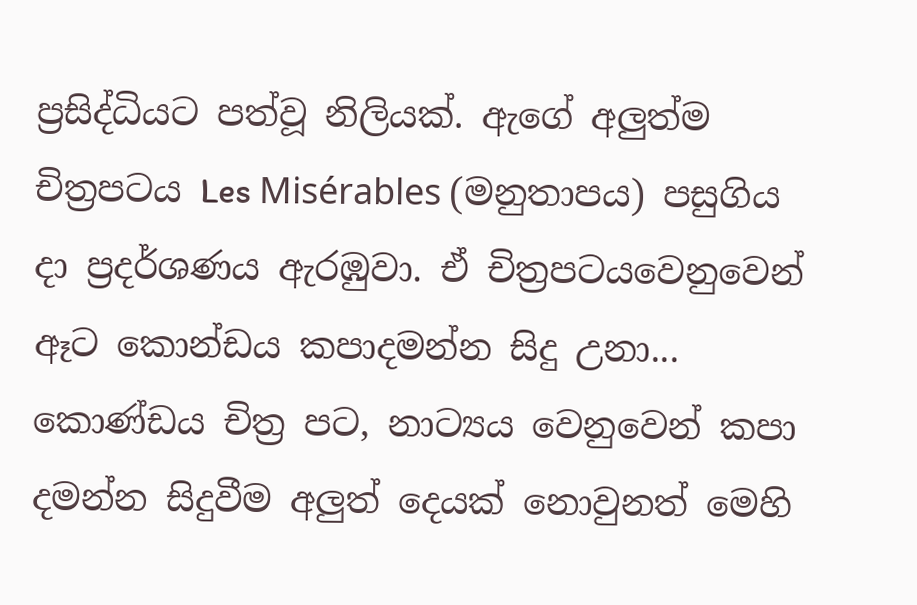ප්‍රසිද්ධියට පත්වූ නිලියක්. ඇගේ අලුත්ම චිත්‍රපටය Les Misérables (මනුතාපය) පසුගිය දා ප්‍රදර්ශණය ඇරඹුවා. ඒ චිත්‍රපටයවෙනුවෙන් ඈට කොන්ඩය කපාදමන්න සිදු උනා...  කොණ්ඩය චිත්‍ර පට, නාට්‍යය වෙනුවෙන් කපා දමන්න සිදුවීම අලුත් දෙයක් නොවුනත් මෙහි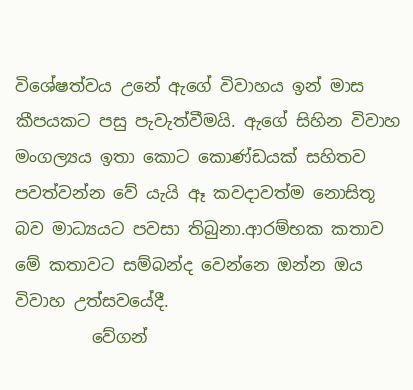විශේෂත්වය උනේ ඇගේ විවාහය ඉන් මාස කීපයකට පසු පැවැත්වීමයි. ඇගේ සිහින විවාහ මංගල්‍යය ඉතා කොට කොණ්ඩයක් සහිතව පවත්වන්න වේ යැයි ඈ කවදාවත්ම නොසිතූ බව මාධ්‍යයට පවසා තිබුනා.ආරම්භක කතාව මේ කතාවට සම්බන්ද වෙන්නෙ ඔන්න ඔය විවාහ උත්සවයේදී.
         වේගන්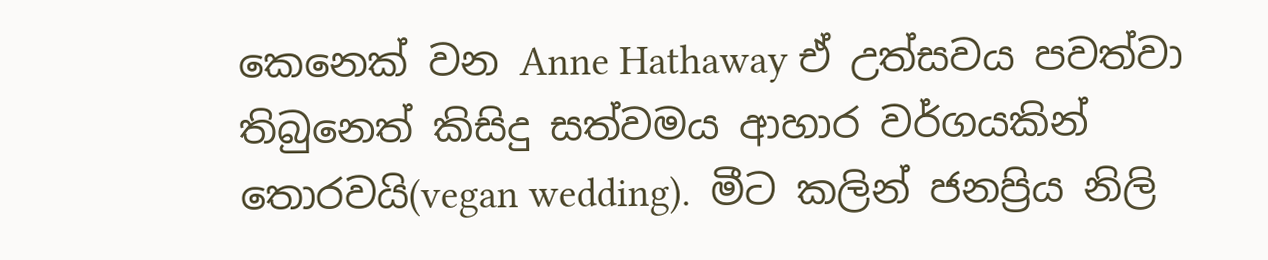කෙනෙක් වන Anne Hathaway ඒ උත්සවය පවත්වා තිබුනෙත් කිසිදු සත්වමය ආහාර වර්ගයකින් තොරවයි(vegan wedding).  මීට කලින් ජනප්‍රිය නිලි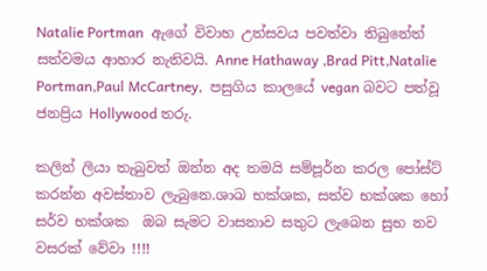Natalie Portman  ඇගේ විවාහ උත්සවය පවත්වා තිබුනේත් සත්වමය ආහාර නැතිවයි. Anne Hathaway ,Brad Pitt,Natalie Portman,Paul McCartney,  පසුගිය කාලයේ vegan බවට පත්වූ ජනප්‍රිය Hollywood තරු.

කලින් ලියා තැබුවත් ඔන්න අද තමයි සම්පූර්න කරල පෝස්ට් කරන්න අවස්තාව ලැබුනෙ.ශාඛ භක්ශක, සත්ව භක්ශක හෝ සර්ව භක්ශක  ඔබ සැමට වාසනාව සතුට ලැබෙන සුභ නව වසරක් වේවා !!!!